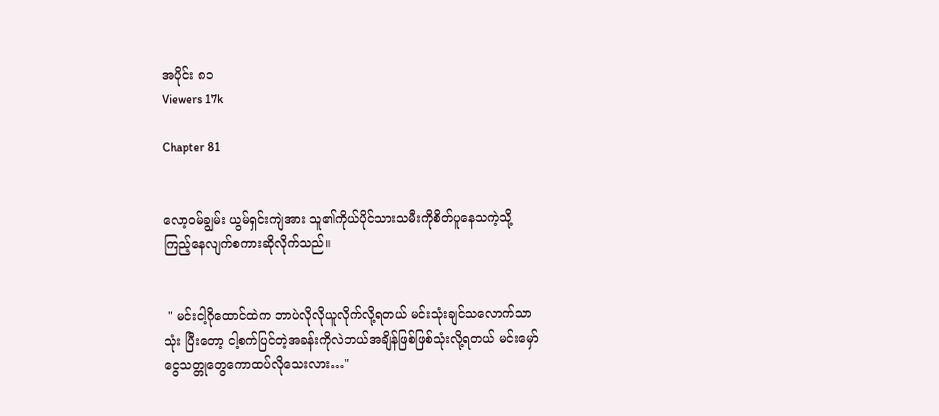အပိုင်း ၈၁
Viewers 17k

Chapter 81


လော့ဝမ်ချွမ်း ယွမ်ရှင်းကျဲအား သူ၏ကိုယ်ပိုင်သားသမီးကိုစိတ်ပူနေသကဲ့သို့ ကြည့်နေလျက်စကားဆိုလိုက်သည်။


 " မင်းငါ့ဂိုထောင်ထဲက ဘာပဲလိုလိုယူလိုက်လို့ရတယ် မင်းသုံးချင်သလောက်သာသုံး ပြီးတော့ ငါ့စက်ပြင်တဲ့အခန်းကိုလဲဘယ်အချိန်ဖြစ်ဖြစ်သုံးလို့ရတယ် မင်းမှော်ငွေသတ္တုတွေကောထပ်လိုသေးလား…"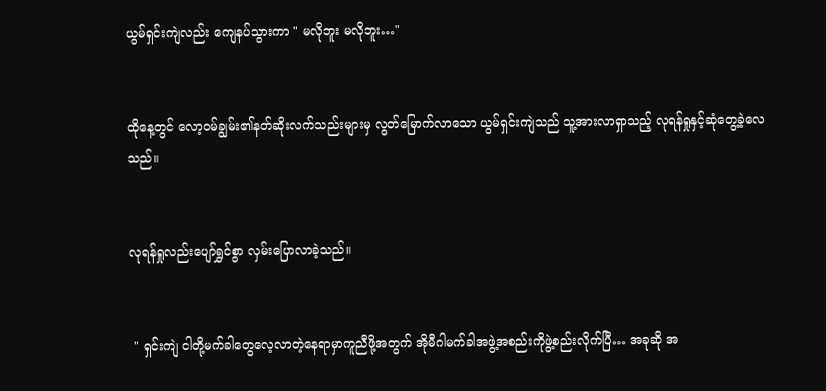ယွမ်ရှင်းကျဲလည်း ကျေနပ်သွားကာ " မလိုဘူး မလိုဘူး…"


ထိုနေ့တွင် လော့ဝမ်ချွမ်း၏နတ်ဆိုးလက်သည်းများမှ လွတ်မြောက်လာသော ယွမ်ရှင်းကျဲသည် သူ့အားလာရှာသည့် လုရန်ရှုနှင့်ဆုံတွေ့ခဲ့လေသည်။


လုရန်ရှုလည်းပျော်ရွှင်စွာ လှမ်းပြောလာခဲ့သည်။


 " ရှင်းကျဲ ငါတို့မက်ခါတွေလေ့လာတဲ့နေရာမှာကူညီဖို့အတွက် အိုမီဂါမက်ခါအဖွဲ့အစည်းကိုဖွဲ့စည်းလိုက်ပြီ… အခုဆို အ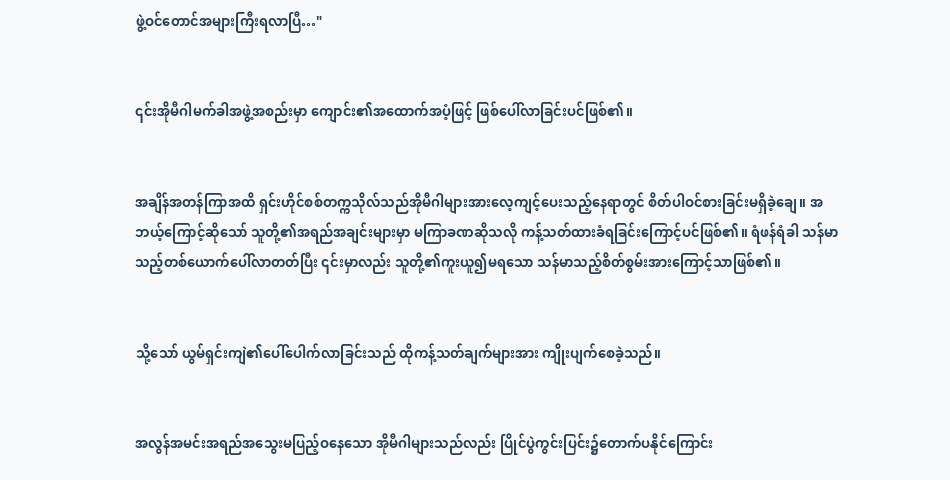ဖွဲ့ဝင်တောင်အများကြီးရလာပြီ…"


၎င်းအိုမီဂါမက်ခါအဖွဲ့အစည်းမှာ ကျောင်း၏အထောက်အပံ့ဖြင့် ဖြစ်ပေါ်လာခြင်းပင်ဖြစ်၏။


အချိန်အတန်ကြာအထိ ရှင်းဟိုင်စစ်တက္ကသိုလ်သည်အိုမီဂါများအားလေ့ကျင့်ပေးသည့်နေရာတွင် စိတ်ပါဝင်စားခြင်းမရှိခဲ့ချေ။ အဘယ့်ကြောင့်ဆိုသော် သူတို့၏အရည်အချင်းများမှာ မကြာခဏဆိုသလို ကန့်သတ်ထားခံရခြင်းကြောင့်ပင်ဖြစ်၏။ ရံဖန်ရံခါ သန်မာသည့်တစ်ယောက်ပေါ်လာတတ်ပြီး ၎င်းမှာလည်း သူတို့၏ကူးယူ၍မရသော သန်မာသည့်စိတ်စွမ်းအားကြောင့်သာဖြစ်၏။


သို့သော် ယွမ်ရှင်းကျဲ၏ပေါ်ပေါက်လာခြင်းသည် ထိုကန့်သတ်ချက်များအား ကျိုးပျက်စေခဲ့သည်။


အလွန်အမင်းအရည်အ‌သွေးမပြည့်ဝနေသော အိုမီဂါများသည်လည်း ပြိုင်ပွဲကွင်းပြင်း၌တောက်ပနိုင်ကြောင်း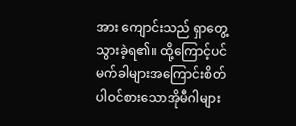အား ကျောင်းသည် ရှာတွေ့သွားခဲ့ရ၏။ ထို့ကြောင့်ပင် မက်ခါများအကြောင်းစိတ်ပါဝင်စားသောအိုမီဂါများ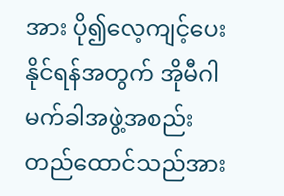အား ပို၍လေ့ကျင့်ပေးနိုင်ရန်အတွက် အိုမီဂါမက်ခါအဖွဲ့အစည်းတည်ထောင်သည်အား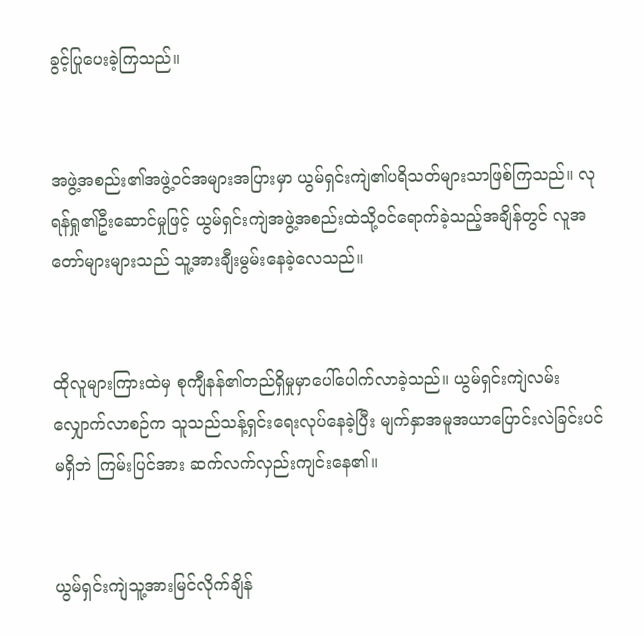ခွင့်ပြု‌ပေးခဲ့ကြသည်။


အဖွဲ့အစည်း၏အဖွဲ့ဝင်အများအပြားမှာ ယွမ်ရှင်းကျဲ၏ပရိသတ်များသာဖြစ်ကြသည်။ လုရန်ရှု၏ဦးဆောင်မှုဖြင့် ယွမ်ရှင်းကျဲအဖွဲ့အစည်းထဲသို့ဝင်ရောက်ခဲ့သည့်အချိန်တွင် လူအတော်များများသည် သူ့အားချီးမွမ်းနေခဲ့လေသည်။


ထိုလူများကြားထဲမှ စုကျီနန်၏တည်ရှိမှုမှာပေါ်ပေါက်လာခဲ့သည်။ ယွမ်ရှင်းကျဲလမ်းလျှောက်လာစဉ်က သူသည်သန့်ရှင်းရေးလုပ်နေခဲ့ပြီး မျက်နှာအမူအယာပြောင်းလဲခြင်းပင်မရှိဘဲ ကြမ်းပြင်အား ဆက်လက်လှည်းကျင်းနေ၏။


ယွမ်ရှင်းကျဲသူ့အားမြင်လိုက်ချိန်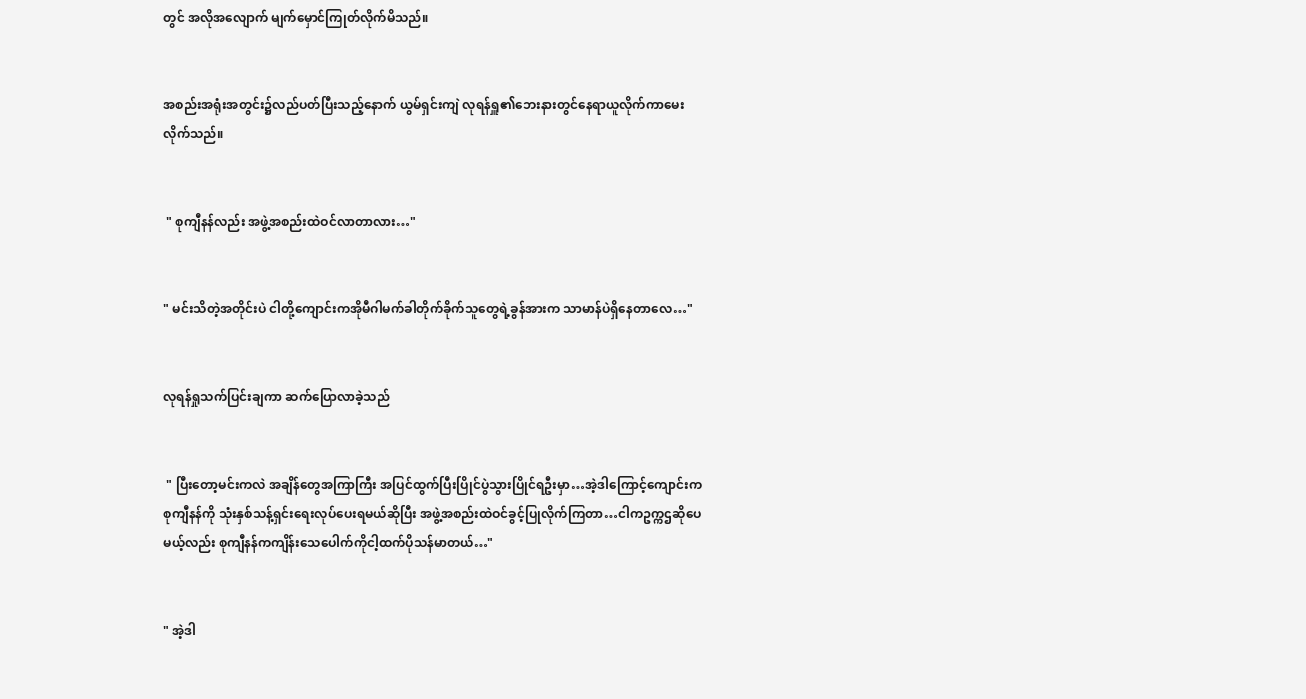တွင် အလိုအလျောက် မျက်မှောင်ကြုတ်လိုက်မိသည်။


အစည်းအရုံးအတွင်း၌လည်ပတ်ပြီးသည့်နောက် ယွမ်ရှင်းကျဲ လုရန်ရှူ၏ဘေးနား‌တွင်နေရာယူလိုက်ကာမေးလိုက်သည်။


 " စုကျီနန်လည်း အဖွဲ့အစည်းထဲဝင်လာတာလား…"


" မင်းသိတဲ့အတိုင်းပဲ ငါတို့ကျောင်းကအိုမီဂါမက်ခါတိုက်ခိုက်သူတွေရဲ့ခွန်အားက သာမာန်ပဲရှိနေတာလေ…"


လုရန်ရှုသက်ပြင်းချကာ ဆက်ပြောလာခဲ့သည်


 " ပြီးတော့မင်းကလဲ အချိန်တွေအကြာကြီး အပြင်ထွက်ပြီးပြိုင်ပွဲသွားပြိုင်ရဦးမှာ‌…အဲ့ဒါကြောင့်ကျောင်းကစုကျီနန်ကို သုံးနှစ်သန့်ရှင်းရေးလုပ်ပေးရမယ်ဆိုပြီး အဖွဲ့အစည်းထဲဝင်ခွင့်ပြုလိုက်ကြတာ…ငါကဥက္ကဌဆိုပေမယ့်လည်း စုကျီနန်ကကျိန်းသေပေါက်ကိုငါ့ထက်ပိုသန်မာတယ်…"


" အဲ့ဒါ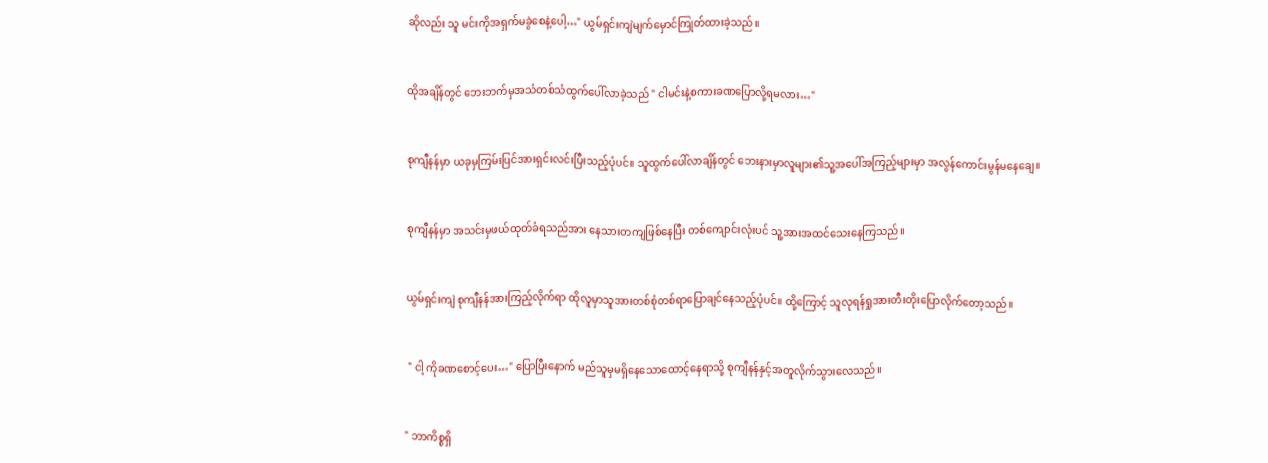ဆိုလည်း သူ မင်းကိုအရှက်မခွဲစေနဲ့ပေါ့…" ယွမ်ရှင်းကျဲမျက်မှောင်ကြုတ်ထားခဲ့သည်။


ထိုအချိန်တွင် ဘေးဘက်မှအသံတစ်သံထွက်ပေါ်လာခဲ့သည် " ငါမင်းနဲ့စကားခဏပြောလို့ရမလား…"


စုကျီနန်မှာ ယခုမှကြမ်းပြင်အားရှင်းလင်းပြီးသည့်ပုံပင်။ သူထွက်ပေါ်လာချိန်တွင် ဘေးနားမှာလူများ၏သူ့အပေါ်အကြည့်များမှာ အလွန်ကောင်းမွန်မနေချေ။


စုကျီနန်မှာ အသင်းမှဖယ်ထုတ်ခံရသည်အား နေသားတကျဖြစ်နေပြီး တစ်ကျောင်းလုံးပင် သူ့အားအထင်သေးနေကြသည်။


ယွမ်ရှင်းကျဲ စုကျီနန်အားကြည့်လိုက်ရာ ထိုလူမှာသူအားတစ်စုံတစ်ရာပြောချင်နေသည့်ပုံပင်။ ထို့ကြောင့် သူလုရန်ရှုအားတီးတိုးပြောလိုက်တော့သည်။


 " ငါ့ ကိုခဏစောင့်‌ပေး…" ပြောပြီးနောက် မည်သူမှမရှိနေသောထောင့်နေရာသို့ စုကျီနန်နှင့်အတူလိုက်သွားလေသည်။


" ဘာကိစ္စရှိ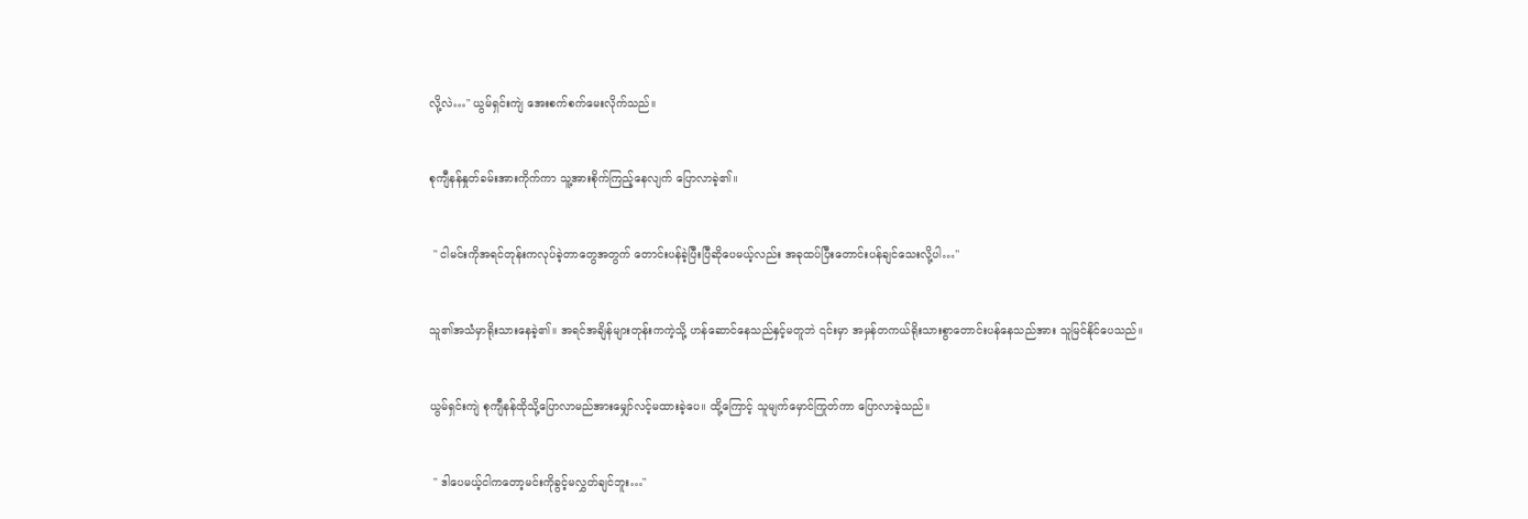လို့လဲ…" ယွမ်ရှင်းကျဲ အေးစက်စက်မေးလိုက်သည်။


စုကျီနန်နှုတ်ခမ်းအားကိုက်ကာ သူ့အားစိုက်ကြည့်နေလျက် ပြောလာခဲ့၏။


 " ငါမင်းကိုအရင်တုန်းကလုပ်ခဲ့တာတွေအတွက် တောင်းပန်ခဲ့ပြီးပြီဆိုပေမယ့်လည်း အခုထပ်ပြီးတောင်းပန်ချင်သေးလို့ပါ…"


သူ၏အသံမှာရိုးသားနေခဲ့၏။ အရင်အချိန်များတုန်းကကဲ့သို့ ဟန်ဆောင်နေသည်နှင့်မတူဘဲ ၎င်းမှာ အမှန်တကယ်ရိုးသားစွာတောင်းပန်နေသည်အား သူမြင်နိုင်ပေသည်။


ယွမ်ရှင်းကျဲ စုကျီနန်ထိုသို့ပြောလာမည်အားမျှော်လင့်မထားခဲ့ပေ။ ထို့ကြောင့် သူမျက်မှောင်ကြုတ်ကာ ပြောလာခဲ့သည်။


 " ဒါပေမယ့်ငါကတော့မင်းကိုခွင့်မလွှတ်ချင်ဘူး…"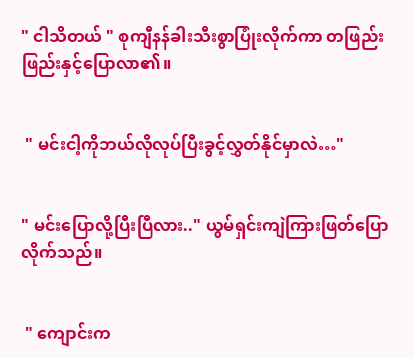" ငါသိတယ် " စုကျီနန်ခါးသီးစွာပြုံးလိုက်ကာ တဖြည်းဖြည်းနှင့်ပြောလာ၏။


 " မင်းငါ့ကိုဘယ်လိုလုပ်ပြီးခွင့်လွှတ်နိုင်မှာလဲ…"


" မင်းပြောလို့ပြီးပြီလား.." ယွမ်ရှင်းကျဲကြားဖြတ်ပြောလိုက်သည်။


 " ကျောင်းက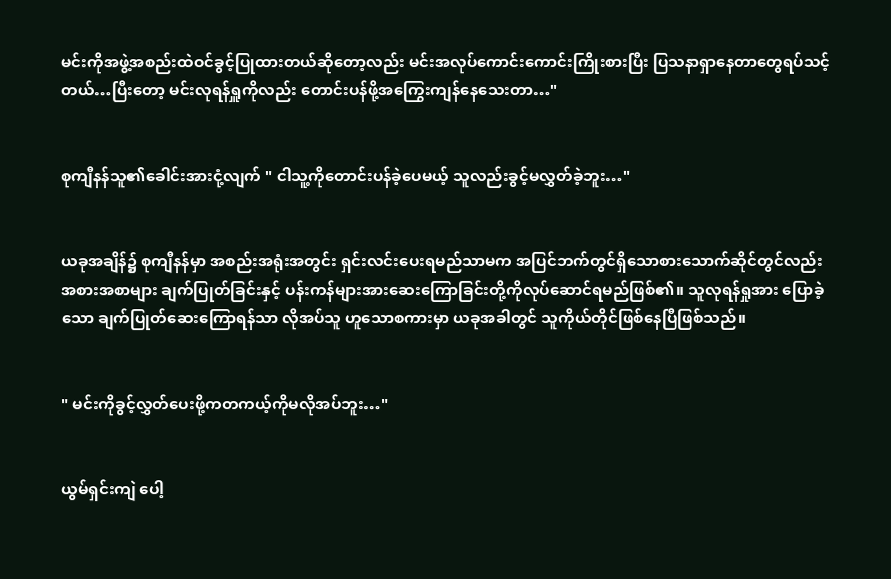မင်းကိုအဖွဲ့အစည်းထဲဝင်ခွင့်ပြုထားတယ်ဆိုတော့လည်း မင်းအလုပ်ကောင်းကောင်းကြိုးစားပြီး ပြသနာရှာနေတာတွေရပ်သင့်တယ်…ပြီးတော့ မင်းလုရန်ရှူကိုလည်း တောင်းပန်ဖို့အကြွေးကျန်နေသေးတာ…"


စုကျီနန်သူ၏ခေါင်းအားငုံ့လျက် " ငါသူ့ကိုတောင်းပန်ခဲ့ပေမယ့် သူလည်းခွင့်မလွှတ်ခဲ့ဘူး…"


ယခုအချိန်၌ စုကျီနန်မှာ အစည်းအရုံးအတွင်း ရှင်းလင်းပေးရမည်သာမက အပြင်ဘက်တွင်ရှိသောစားသောက်ဆိုင်တွင်လည်းအစားအစာများ ချက်ပြုတ်ခြင်းနှင့် ပန်းကန်များအားဆေးကြောခြင်းတို့ကိုလုပ်ဆောင်ရမည်ဖြစ်၏။ သူလုရန်ရှုအား ပြောခဲ့သော ချက်ပြုတ်ဆေးကြောရန်သာ လိုအပ်သူ ဟူသောစကားမှာ ယခုအခါတွင် သူကိုယ်တိုင်ဖြစ်နေပြီဖြစ်သည်။


" မင်းကိုခွင့်လွှတ်ပေးဖို့ကတကယ့်ကိုမလိုအပ်ဘူး…"


ယွမ်ရှင်းကျဲ ပေါ့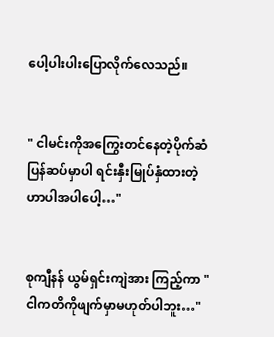ပေါ့ပါးပါးပြောလိုက်လေသည်။


" ငါမင်းကိုအကြွေးတင်နေတဲ့ပိုက်ဆံပြန်ဆပ်မှာပါ ရင်းနှီးမြုပ်နှံထားတဲ့ဟာပါအပါပေါ့…"


စုကျီနန် ယွမ်ရှင်းကျဲအား ကြည့်ကာ " ငါကတိကိုဖျက်မှာမဟုတ်ပါဘူး…"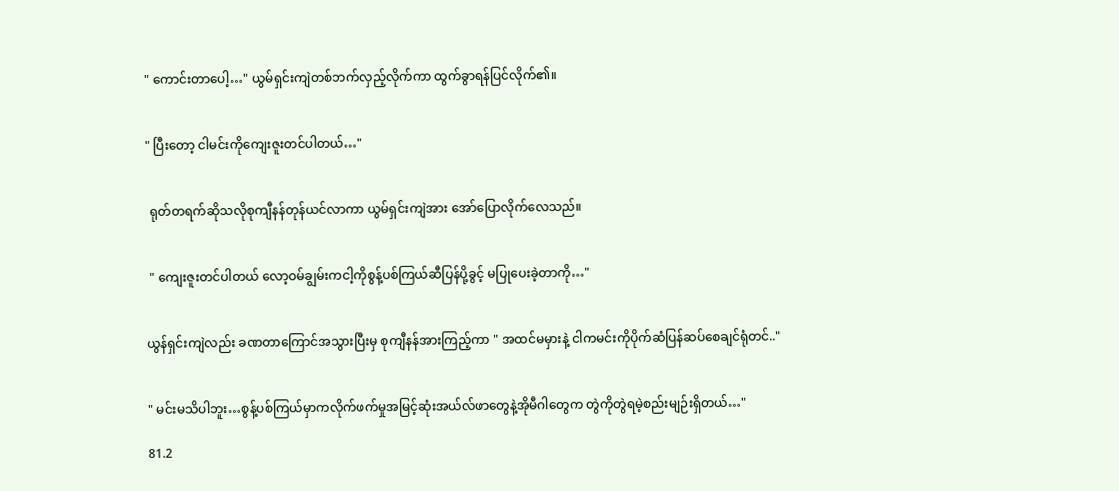" ကောင်းတာပေါ့…" ယွမ်ရှင်းကျဲတစ်ဘက်လှည့်လိုက်ကာ ထွက်ခွာရန်ပြင်လိုက်၏။


" ပြီးတော့ ငါမင်းကိုကျေးဇူးတင်ပါတယ်…"


 ရုတ်တရက်ဆိုသလိုစုကျီနန်တုန်ယင်လာကာ ယွမ်ရှင်းကျဲအား အော်ပြောလိုက်လေသည်။


 " ကျေးဇူးတင်ပါတယ် လော့ဝမ်ချွမ်းကငါ့ကိုစွန့်ပစ်ကြယ်ဆီပြန်ပို့ခွင့် မပြုပေးခဲ့တာကို…"


ယွန်ရှင်းကျဲလည်း ခဏတာကြောင်အသွားပြီးမှ စုကျီနန်အားကြည့်ကာ " အထင်မမှားနဲ့ ငါကမင်းကိုပိုက်ဆံပြန်ဆပ်စေချင်ရုံတင်.."


" မင်းမသိပါဘူး…စွန့်ပစ်ကြယ်မှာကလိုက်ဖက်မှုအမြင့်ဆုံးအယ်လ်ဖာတွေနဲ့အိုမီဂါတွေက တွဲကိုတွဲရမဲ့စည်းမျဉ်းရှိတယ်…"

81.2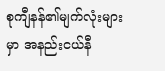စုကျီနန်၏မျက်လုံးများမှာ အနည်းငယ်နီ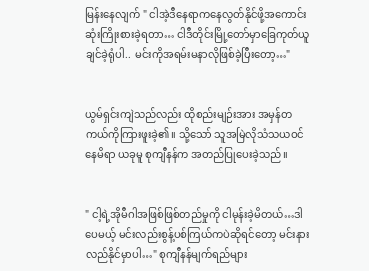မြန်းနေလျက် " ငါအဲ့ဒီနေရာကနေလွတ်နိုင်ဖို့အကောင်းဆုံးကြိုးစားခဲ့ရတာ… ငါဒီတိုင်း‌မြို့တော်မှာခြေကုတ်ယူချင်ခဲ့ရုံပါ.. မင်းကိုအရမ်းမနာလိုဖြစ်ခဲ့ပြီးတော့…"


ယွမ်ရှင်းကျဲသည်လည်း ထိုစည်းမျဉ်းအား အမှန်တကယ်ကိုကြားဖူးခဲ့၏။ သို့သော် သူအမြဲလိုသံသယဝင်နေမိရာ ယခုမူ စုကျီနန်က အတည်ပြုပေးခဲ့သည်။


" ငါ့ရဲ့အိုမီဂါအဖြစ်ဖြစ်တည်မှုကို ငါမုန်းခဲ့မိတယ်…ဒါပေမယ့် မင်းလည်းစွန့်ပစ်ကြယ်ကပဲဆိုရင်တော့ မင်းနားလည်နိုင်မှာပါ…" စုကျီနန်မျက်ရည်များ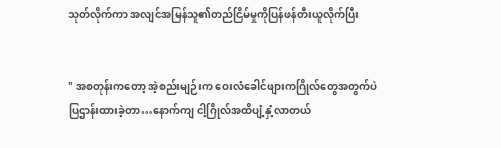သုတ်လိုက်ကာ အလျင်အမြန်သူ၏တည်ငြိမ်မှုကိုပြန်ဖန်တီးယူလိုက်ပြီး


" အစတုန်းကတော့ အဲ့စည်းမျဉ်းက ဝေးလံခေါင်ဖျားကဂြိုလ်တွေအတွက်ပဲ ပြဌာန်းထားခဲ့တာ…နောက်ကျ ငါ့ဂြိုလ်အထိပျံ့နှံ့လာတယ်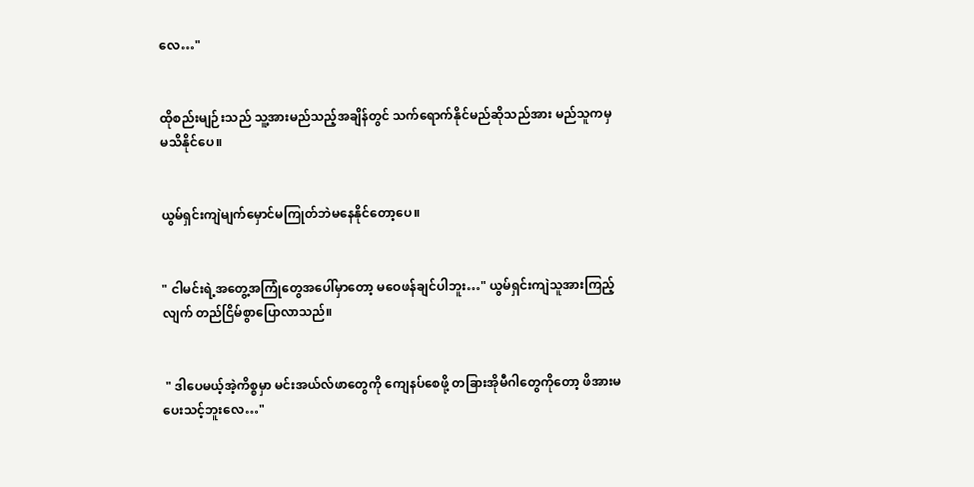လေ…"


ထိုစည်းမျဉ်းသည် သူ့အားမည်သည့်အချိန်တွင် သက်ရောက်နိုင်မည်ဆိုသည်အား မည်သူကမှမသိနိုင်ပေ။


ယွမ်ရှင်းကျဲမျက်မှောင်မကြုတ်ဘဲမနေနိုင်တော့ပေ။


" ငါမင်းရဲ့အတွေ့အကြုံတွေ‌အပေါ်မှာတော့ မဝေဖန်ချင်ပါဘူး…" ယွမ်ရှင်းကျဲသူအားကြည့်လျက် တည်ငြိမ်စွာပြောလာသည်။


 " ဒါပေမယ့်အဲ့ကိစ္စမှာ မင်းအယ်လ်ဖာတွေကို ကျေနပ်စေဖို့ တခြားအိုမီဂါတွေကိုတော့ ဖိအားမပေးသင့်ဘူးလေ…"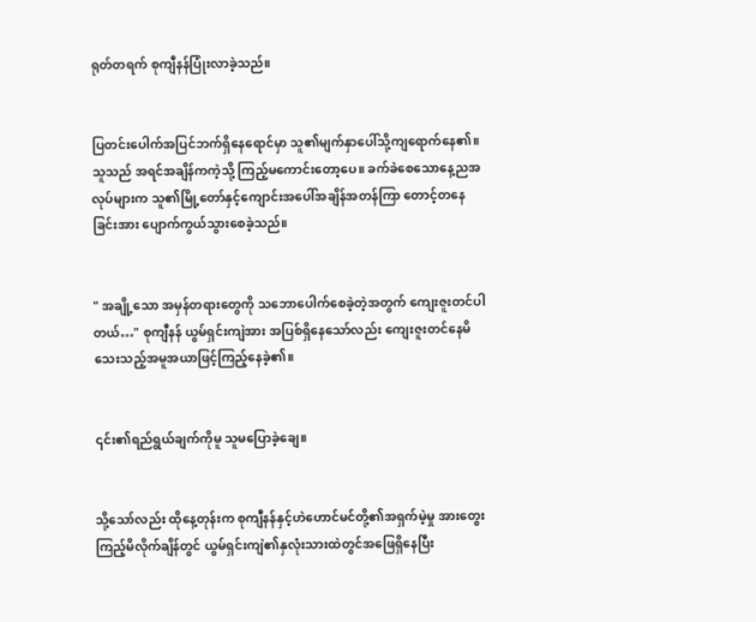ရုတ်တရက် စုကျီနန်ပြုံးလာခဲ့သည်။


ပြတင်းပေါက်အပြင်ဘက်ရှိနေရောင်မှာ သူ၏မျက်နှာပေါ်သို့ကျရောက်နေ၏။ သူသည် အရင်အချိန်ကကဲ့သို့ ကြည့်မကောင်းတော့ပေ။ ခက်ခဲစေသောနေ့ညအလုပ်များက သူ၏မြို့တော်နှင့်‌ကျောင်းအပေါ်အချိန်အတန်ကြာ တောင့်တနေခြင်းအား ပျောက်ကွယ်သွားစေခဲ့သည်။


" အချို့သော အမှန်တရားတွေကို သဘောပေါက်စေခဲ့တဲ့အတွက် ကျေးဇူးတင်ပါတယ်…" စုကျီနန် ယွမ်ရှင်းကျဲအား အပြစ်ရှိနေသော်လည်း ကျေးဇူးတင်နေမိသေးသည့်အမူအယာဖြင့်ကြည့်နေခဲ့၏။


၎င်း၏ရည်ရွယ်ချက်ကိုမူ သူမပြောခဲ့ချေ။


သို့သော်လည်း ထိုနေ့တုန်းက စုကျီနန်နှင့်ဟဲဟောင်မင်တို့၏အရှက်မဲ့မှု အားတွေးကြည့်မိလိုက်ချိန်တွင် ယွမ်ရှင်းကျဲ၏နှလုံးသားထဲတွင်အဖြေရှိနေပြီး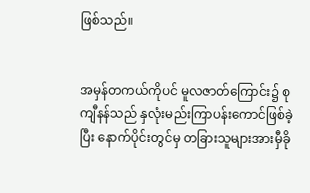ဖြစ်သည်။


အမှန်တကယ်ကိုပင် မူလဇာတ်ကြောင်း၌ စုကျီနန်သည် နှလုံးမည်းကြာပန်းကောင်ဖြစ်ခဲ့ပြီး နောက်ပိုင်းတွင်မှ တခြားသူများအားမှီခို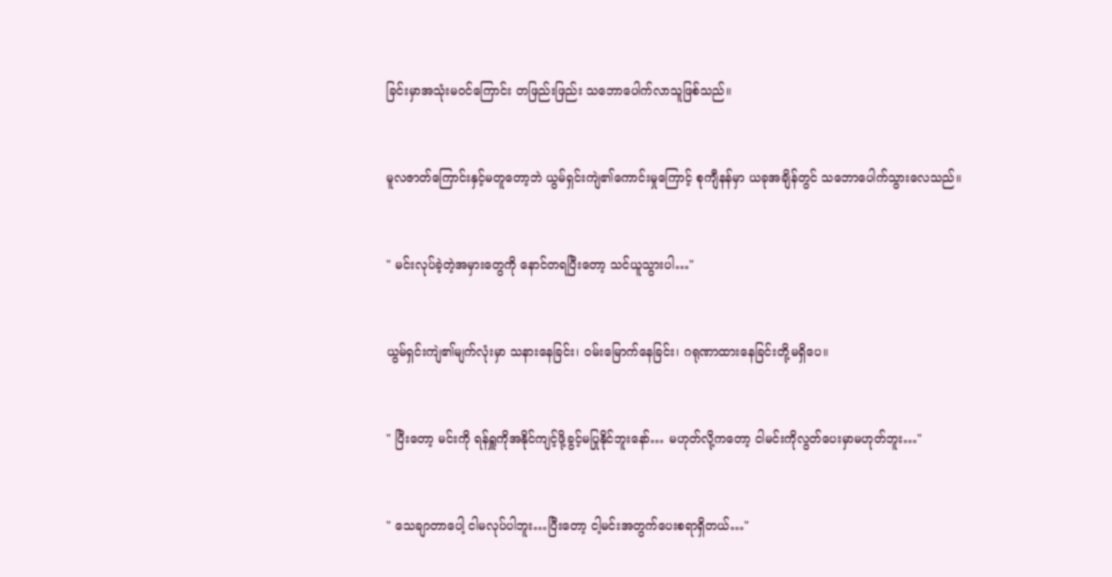ခြင်းမှာအသုံးမဝင်ကြောင်း တဖြည်းဖြည်း သဘောပေါက်လာသူဖြစ်သည်။


မူလဇာတ်ကြောင်းနှင့်မတူတော့ဘဲ ယွမ်ရှင်းကျဲ၏ကောင်းမှုကြောင့် စုကျီနန်မှာ ယခုအချိန်တွင် သဘောပေါက်သွားလေသည်။


" မင်းလုပ်ခဲ့တဲ့အမှားတွေကို နောင်တရပြီးတော့ သင်ယူသွားပါ…"


ယွမ်ရှင်းကျဲ၏မျက်လုံးမှာ သနားနေခြင်း၊ ဝမ်းမြောက်နေခြင်း၊ ဂရုဏာထားနေခြင်းတို့မရှိပေ။


" ပြီးတော့ မင်းကို ရန်ရှူကိုအနိုင်ကျင့်ဖို့ခွင့်မပြုနိုင်ဘူးနော်… မဟုတ်လို့ကတော့ ငါမင်းကိုလွတ်ပေးမှာမဟုတ်ဘူး…"


" သေချာတာပေါ့ ငါမလုပ်ပါဘူး…ပြီးတော့ ငါ့မင်းအတွက်ပေးစရာရှိတယ်…"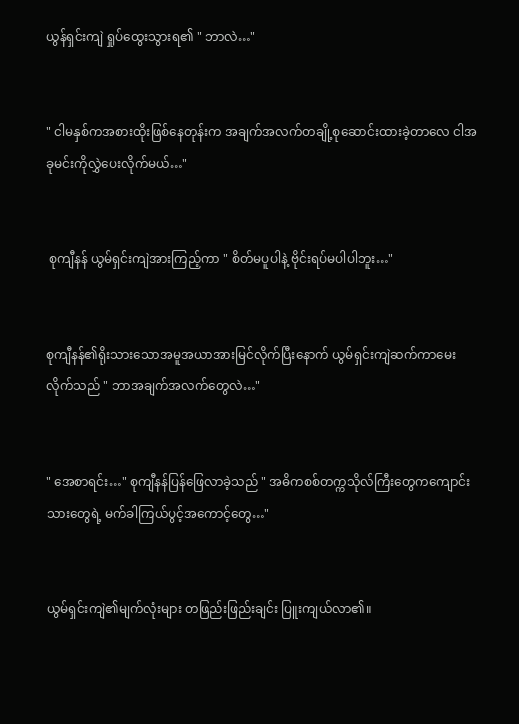ယွန်ရှင်းကျဲ ရှုပ်ထွေးသွားရ၏ " ဘာလဲ…"


" ငါမနှစ်ကအစားထိုး‌ဖြစ်နေတုန်းက အချက်အလက်တချို့စုဆောင်းထားခဲ့တာလေ ငါအခုမင်းကိုလွှဲပေးလိုက်မယ်…"


 စုကျီနန် ယွမ်ရှင်းကျဲအားကြည့်ကာ " စိတ်မပူပါနဲ့ ဗိုင်းရပ်မပါပါဘူး…"


စုကျီနန်၏ရိုးသားသောအမူအယာအားမြင်လိုက်ပြီးနောက် ယွမ်ရှင်းကျဲဆက်ကာမေးလိုက်သည် " ဘာအချက်အလက်တွေလဲ…"


" အေစာရင်း…" စုကျီနန်ပြန်ဖြေလာခဲ့သည် " အဓိကစစ်တက္ကသိုလ်ကြီးတွေကကျောင်းသားတွေရဲ့ မက်ခါကြယ်ပွင့်အကောင့်တွေ…"


ယွမ်ရှင်းကျဲ၏မျက်လုံးများ တဖြည်းဖြည်းချင်း ပြူးကျယ်လာ၏။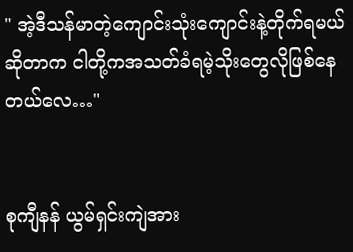" အဲ့ဒီသန်မာတဲ့ကျောင်းသုံးကျောင်းနဲ့တိုက်ရမယ်ဆိုတာက ငါတို့ကအသတ်ခံရမဲ့သိုးတွေလိုဖြစ်နေတယ်လေ…"


စုကျီနန် ယွမ်ရှင်းကျဲအား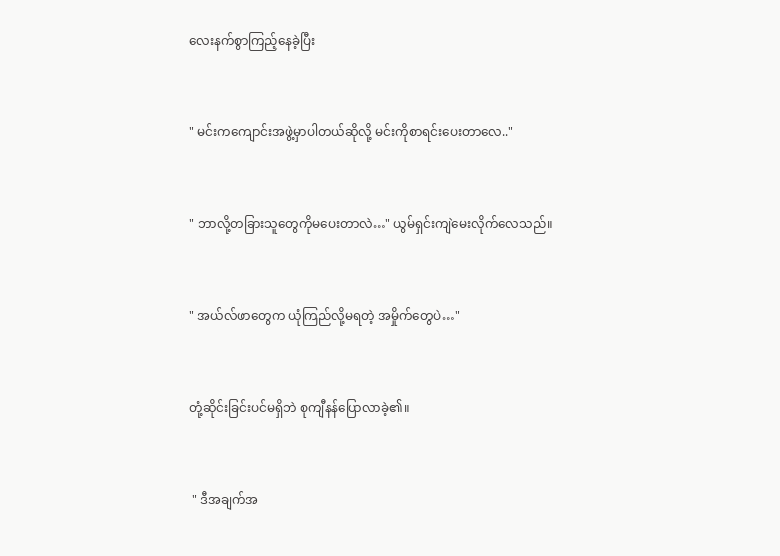လေးနက်စွာကြည့်နေခဲ့ပြီး


" မင်းကကျောင်းအဖွဲ့မှာပါတယ်ဆိုလို့ မင်းကိုစာရင်းပေးတာလေ.."


" ဘာလို့တခြားသူတွေကိုမပေးတာလဲ…" ယွမ်ရှင်းကျဲမေးလိုက်လေသည်။


" အယ်လ်ဖာတွေက ယုံကြည်လို့မရတဲ့ အမှိုက်တွေပဲ…"


တုံ့ဆိုင်းခြင်းပင်မရှိဘဲ စုကျီနန်ပြောလာခဲ့၏။


 " ဒီအချက်‌အ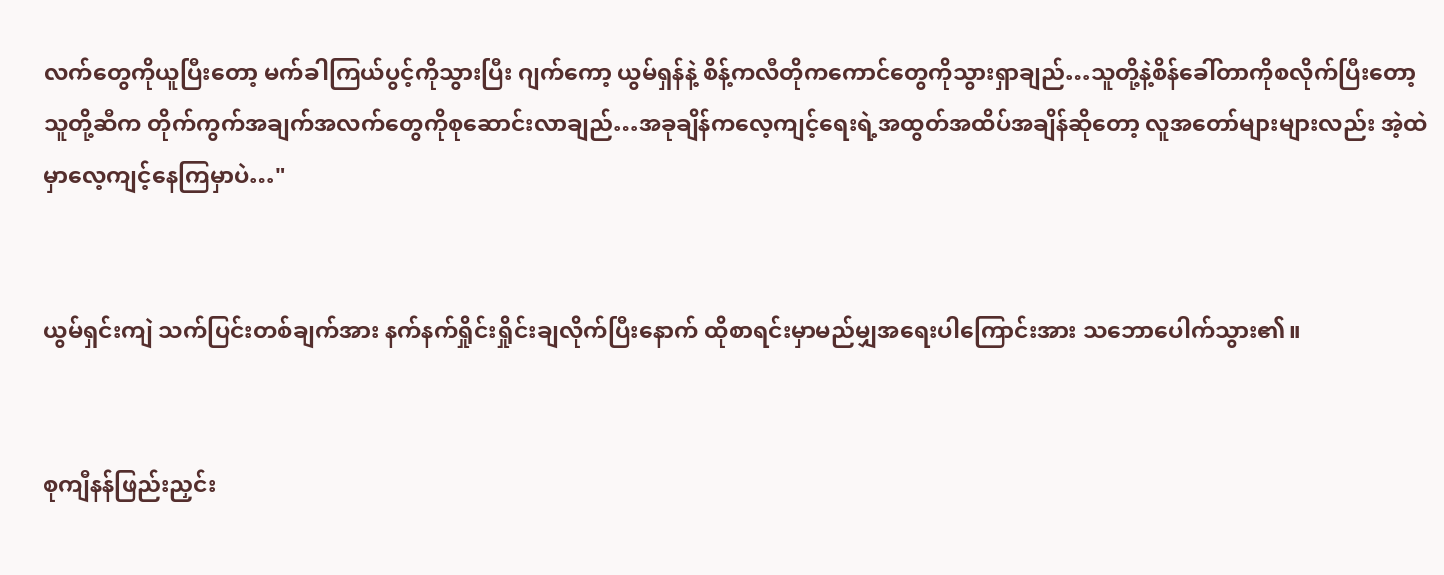လက်တွေကိုယူပြီးတော့ မက်ခါကြယ်ပွင့်ကိုသွားပြီး ဂျက်ကော့ ယွမ်ရှန်နဲ့ စိန့်ကလီတိုကကောင်တွေကိုသွားရှာချည်…သူတို့နဲ့စိန်ခေါ်တာကိုစလိုက်ပြီးတော့ သူတို့ဆီက တိုက်ကွက်အချက်အလက်တွေကိုစုဆောင်းလာချည်…အခုချိန်ကလေ့ကျင့်ရေးရဲ့အထွတ်အထိပ်အချိန်ဆိုတော့ လူအတော်များများလည်း အဲ့ထဲမှာလေ့ကျင့်နေကြမှာပဲ…"


ယွမ်ရှင်းကျဲ သက်ပြင်းတစ်ချက်အား နက်နက်ရှိုင်းရှိုင်းချလိုက်ပြီးနောက် ထိုစာရင်းမှာမည်မျှအရေးပါကြောင်းအား သဘောပေါက်သွား၏။


စုကျီနန်ဖြည်းညှင်း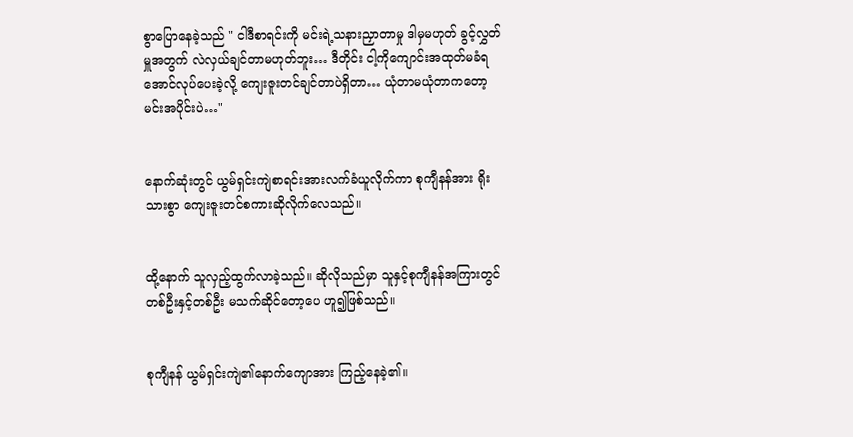စွာပြောနေခဲ့သည် " ငါဒီစာရင်းကို မင်းရဲ့သနားညှာတာမှု ဒါမှမဟုတ် ခွင့်လွှတ်မှူအတွက် လဲလှယ်ချင်တာမဟုတ်ဘူး… ဒီတိုင်း ငါ့ကိုကျောင်းအထုတ်မခံရအောင်လုပ်ပေးခဲ့လို့ ကျေးဇူးတင်ချင်တာပဲရှိတာ… ယုံတာမယုံတာကတော့ မင်းအပိုင်းပဲ…"


နောက်ဆုံးတွင် ယွမ်ရှင်းကျဲစာရင်းအားလက်ခံယူလိုက်ကာ စုကျီနန်အား ရိုးသားစွာ ကျေးဇူးတင်စကားဆိုလိုက်လေသည်။


ထို့နောက် သူလှည့်ထွက်လာခဲ့သည်။ ဆိုလိုသည်မှာ သူနှင့်စုကျီနန်အကြားတွင် တစ်ဦးနှင့်တစ်ဦး မသက်ဆိုင်တော့ပေ ဟူ၍ဖြစ်သည်။


စုကျီနန် ယွမ်ရှင်းကျဲ၏နောက်ကျောအား ကြည့်နေခဲ့၏။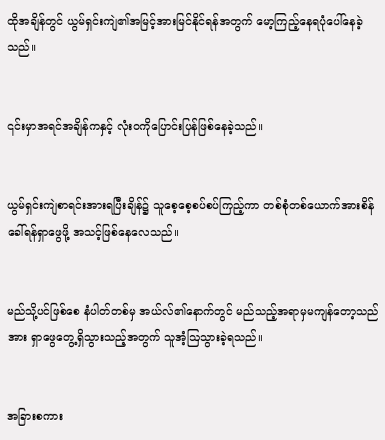ထိုအချိန်တွင် ယွမ်ရှင်းကျဲ၏အမြင့်အားမြင်နိုင်ရန်အတွက် မော့ကြည့်နေရပုံပေါ်နေခဲ့သည်။


၎င်းမှာအရင်အချိန်ကနှင့် လုံးဝကိုပြောင်းပြန်ဖြစ်နေခဲ့သည်။


ယွမ်ရှင်းကျဲစာရင်းအားရပြီးချိန်၌ သူစေ့စေ့စပ်စပ်ကြည့်ကာ တစ်စုံတစ်ယောက်အားစိန်ခေါ်ရန်ရှာဖွေဖို့ အသင့်ဖြစ်နေလေသည်။


မည်သို့ပင်ဖြစ်စေ နံပါတ်တစ်မှ အယ်လ်၏နောက်တွင် မည်သည့်အရာမှမကျန်တော့သည်အား ရှာဖွေတွေ့ရှိသွားသည့်အတွက် သူအံ့ဩသွားခဲ့ရသည်။


အခြားစကား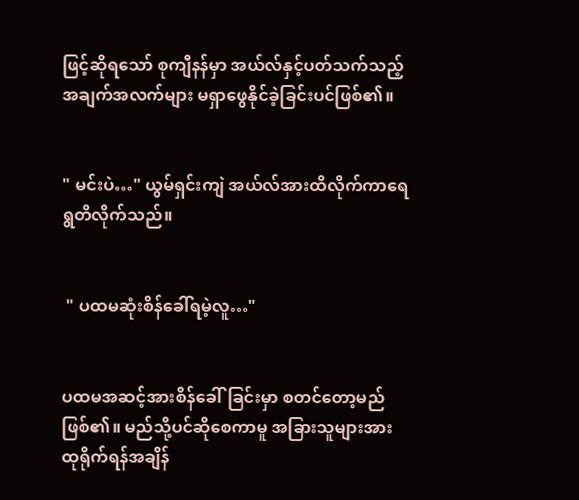ဖြင့်ဆိုရသော် စုကျီနန်မှာ အယ်လ်နှင့်ပတ်သက်သည့် အချက်အလက်များ မရှာ‌ဖွေနိုင်ခဲ့ခြင်းပင်ဖြစ်၏။


" မင်းပဲ…" ယွမ်ရှင်းကျဲ အယ်လ်အားထိလိုက်ကာရေရွတိလိုက်သည်။


 " ပထမဆုံးစိန်ခေါ်ရမဲ့လူ…"


ပထမအဆင့်အားစိန်ခေါ်ခြင်းမှာ စတင်တော့မည်ဖြစ်၏။ မည်သို့ပင်ဆိုစေကာမူ အခြားသူများအား ထုရိုက်ရန်အချိန်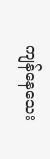ကျန်နေသေး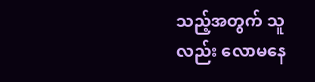သည့်အတွက် သူလည်း လောမနေ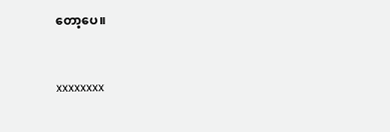တော့ပေ။


xxxxxxxx